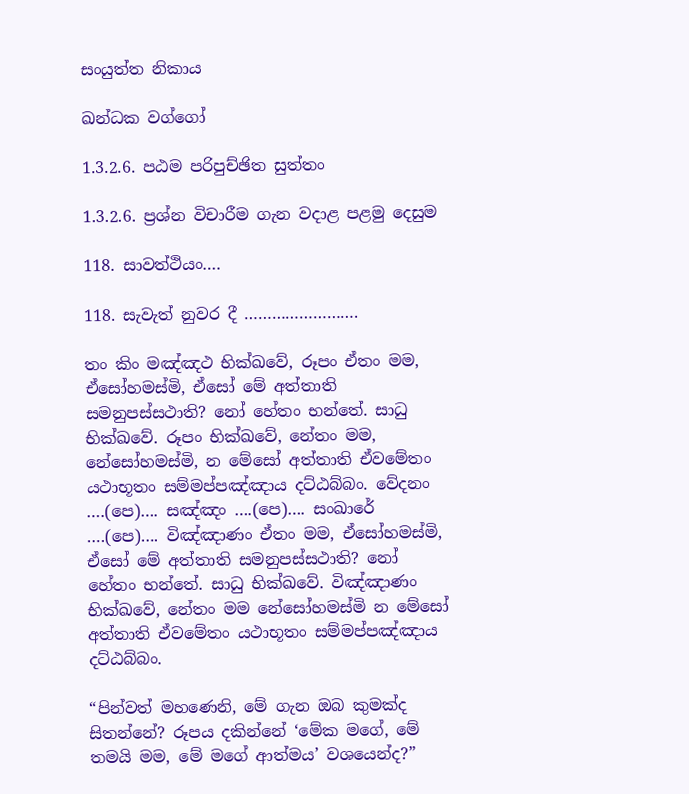සංයුත්ත නිකාය

ඛන්ධක වග්ගෝ

1.3.2.6. පඨම පරිපුච්ඡිත සුත්තං

1.3.2.6. ප්‍රශ්න විචාරීම ගැන වදාළ පළමු දෙසුම

118. සාවත්ථියං….

118. සැවැත් නුවර දී …………………….

තං කිං මඤ්‌ඤථ භික්ඛවේ, රූපං ඒතං මම, ඒසෝහමස්‌මි, ඒසෝ මේ අත්‌තාති සමනුපස්‌සථාති? නෝ හේතං භන්තේ. සාධු භික්ඛවේ. රූපං භික්ඛවේ, නේතං මම, නේසෝහමස්‌මි, න මේසෝ අත්‌තාති ඒවමේතං යථාභූතං සම්‌මප්‌පඤ්‌ඤාය දට්‌ඨබ්‌බං. වේදනං ….(පෙ)…. සඤ්‌ඤං ….(පෙ)…. සංඛාරේ ….(පෙ)…. විඤ්‌ඤාණං ඒතං මම, ඒසෝහමස්‌මි, ඒසෝ මේ අත්‌තාති සමනුපස්‌සථාති? නෝ හේතං භන්තේ. සාධු භික්ඛවේ. විඤ්‌ඤාණං භික්ඛවේ, නේතං මම නේසෝහමස්‌මි න මේසෝ අත්‌තාති ඒවමේතං යථාභූතං සම්‌මප්‌පඤ්‌ඤාය දට්‌ඨබ්‌බං.

“පින්වත් මහණෙනි, මේ ගැන ඔබ කුමක්ද සිතන්නේ? රූපය දකින්නේ ‘මේක මගේ, මේ තමයි මම, මේ මගේ ආත්මය’ වශයෙන්ද?”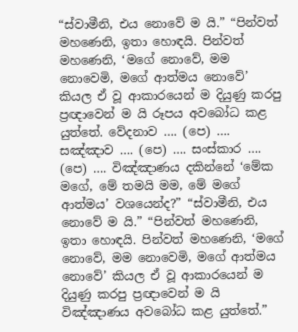“ස්වාමීනි, එය නොවේ ම යි.” “පින්වත් මහණෙනි, ඉතා හොඳයි. පින්වත් මහණෙනි, ‘මගේ නොවේ, මම නොවෙමි, මගේ ආත්මය නොවේ’ කියල ඒ වූ ආකාරයෙන් ම දියුණු කරපු ප්‍රඥාවෙන් ම යි රූපය අවබෝධ කළ යුත්තේ. වේදනාව …. (පෙ) …. සඤ්ඤාව …. (පෙ) …. සංස්කාර …. (පෙ) …. විඤ්ඤාණය දකින්නේ ‘මේක මගේ, මේ තමයි මම, මේ මගේ ආත්මය’ වශයෙන්ද?” “ස්වාමීනි, එය නොවේ ම යි.” “පින්වත් මහණෙනි, ඉතා හොඳයි. පින්වත් මහණෙනි, ‘මගේ නොවේ, මම නොවෙමි, මගේ ආත්මය නොවේ’ කියල ඒ වූ ආකාරයෙන් ම දියුණු කරපු ප්‍රඥාවෙන් ම යි විඤ්ඤාණය අවබෝධ කළ යුත්තේ.”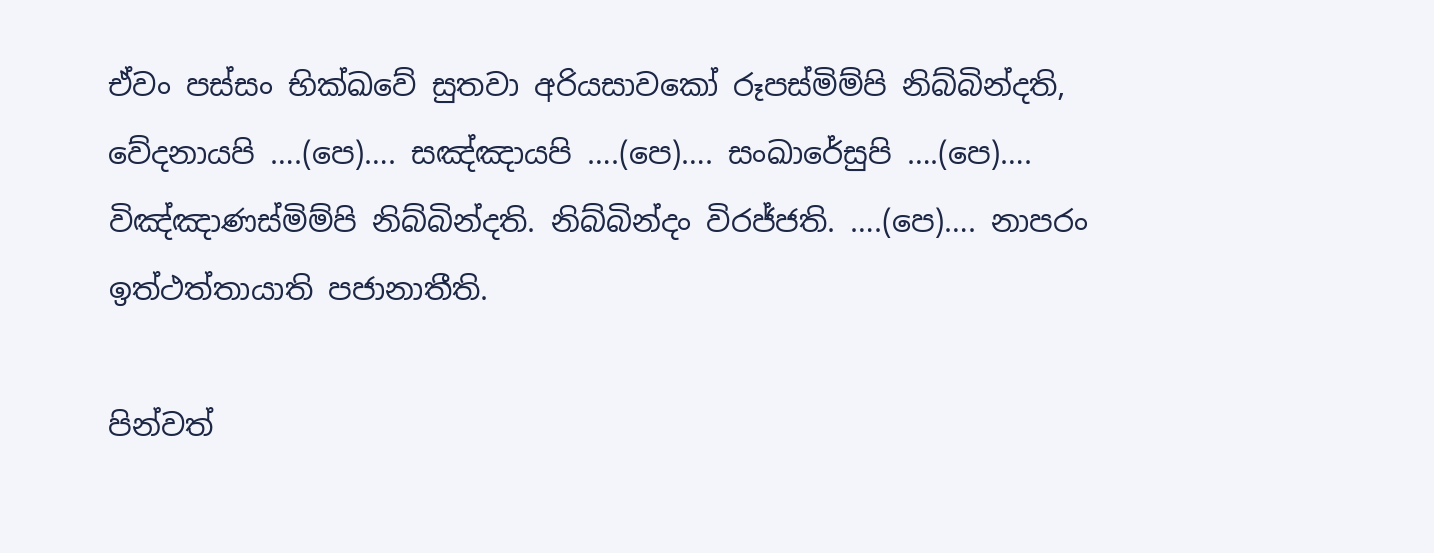ඒවං පස්‌සං භික්ඛවේ සුතවා අරියසාවකෝ රූපස්මිම්පි නිබ්බින්දති, වේදනායපි ….(පෙ)…. සඤ්ඤායපි ….(පෙ)…. සංඛාරේසුපි ….(පෙ)…. විඤ්ඤාණස්මිම්පි නිබ්බින්දති. නිබ්බින්දං විරජ්ජති. ….(පෙ)…. නාපරං ඉත්‌ථත්‌තායාති පජානාතීති.

පින්වත්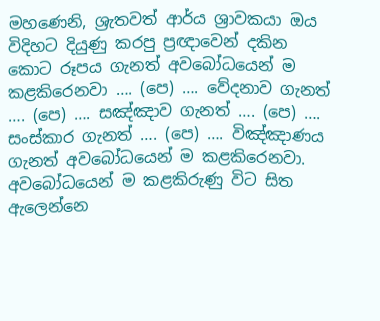මහණෙනි, ශ්‍රැතවත් ආර්ය ශ්‍රාවකයා ඔය විදිහට දියුණු කරපු ප්‍රඥාවෙන් දකින කොට රූපය ගැනත් අවබෝධයෙන් ම කළකිරෙනවා …. (පෙ) …. වේදනාව ගැනත් …. (පෙ) …. සඤ්ඤාව ගැනත් …. (පෙ) …. සංස්කාර ගැනත් …. (පෙ) …. විඤ්ඤාණය ගැනත් අවබෝධයෙන් ම කළකිරෙනවා. අවබෝධයෙන් ම කළකිරුණු විට සිත ඇලෙන්නෙ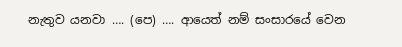නැතුව යනවා …. (පෙ) …. ආයෙත් නම් සංසාරයේ වෙන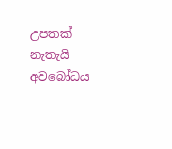උපතක් නැතැයි අවබෝධය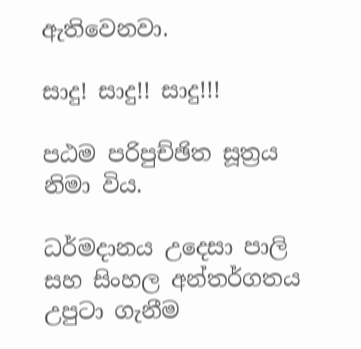ඇතිවෙනවා.

සාදු! සාදු!! සාදු!!!

පඨම පරිපුච්ඡිත සූත්‍රය නිමා විය.

ධර්මදානය උදෙසා පාලි සහ සිංහල අන්තර්ගතය උපුටා ගැනීම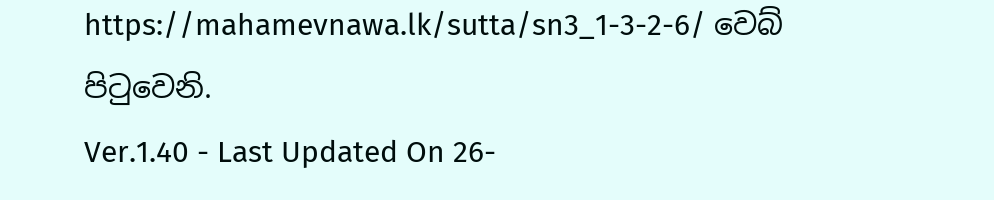https://mahamevnawa.lk/sutta/sn3_1-3-2-6/ වෙබ් පිටුවෙනි.
Ver.1.40 - Last Updated On 26-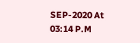SEP-2020 At 03:14 P.M